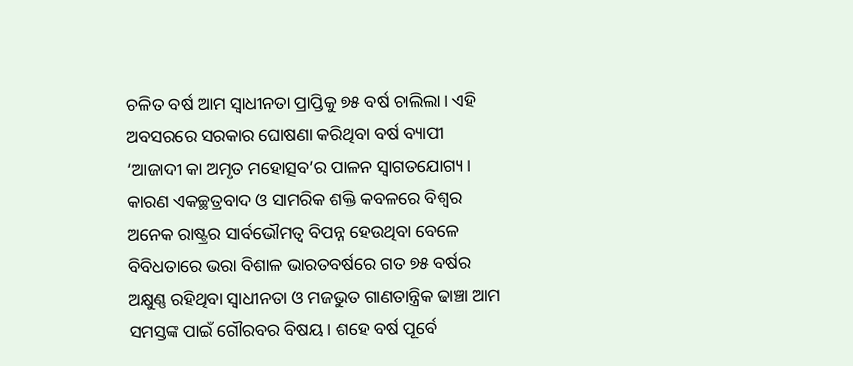ଚଳିତ ବର୍ଷ ଆମ ସ୍ବାଧୀନତା ପ୍ରାପ୍ତିକୁ ୭୫ ବର୍ଷ ଚାଲିଲା। ଏହି ଅବସରରେ ସରକାର ଘୋଷଣା କରିଥିବା ବର୍ଷ ବ୍ୟାପୀ ‘ଆଜାଦୀ କା ଅମୃତ ମହୋତ୍ସବ’ର ପାଳନ ସ୍ବାଗତଯୋଗ୍ୟ। କାରଣ ଏକଚ୍ଛତ୍ରବାଦ ଓ ସାମରିକ ଶକ୍ତି କବଳରେ ବିଶ୍ବର ଅନେକ ରାଷ୍ଟ୍ରର ସାର୍ବଭୌମତ୍ୱ ବିପନ୍ନ ହେଉଥିବା ବେଳେ ବିବିଧତାରେ ଭରା ବିଶାଳ ଭାରତବର୍ଷରେ ଗତ ୭୫ ବର୍ଷର ଅକ୍ଷୁଣ୍ଣ ରହିଥିବା ସ୍ବାଧୀନତା ଓ ମଜଭୁତ ଗାଣତାନ୍ତ୍ରିକ ଢାଞ୍ଚା ଆମ ସମସ୍ତଙ୍କ ପାଇଁ ଗୌରବର ବିଷୟ। ଶହେ ବର୍ଷ ପୂର୍ବେ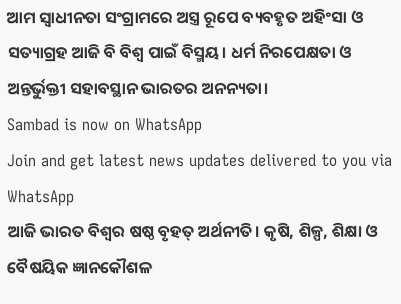ଆମ ସ୍ବାଧୀନତା ସଂଗ୍ରାମରେ ଅସ୍ତ୍ର ରୂପେ ବ୍ୟବହୃତ ଅହିଂସା ଓ ସତ୍ୟାଗ୍ରହ ଆଜି ବି ବିଶ୍ୱ ପାଇଁ ବିସ୍ମୟ। ଧର୍ମ ନିରପେକ୍ଷତା ଓ ଅନ୍ତର୍ଭୁକ୍ତୀ ସହାବସ୍ଥାନ ଭାରତର ଅନନ୍ୟତା।
Sambad is now on WhatsApp
Join and get latest news updates delivered to you via WhatsApp
ଆଜି ଭାରତ ବିଶ୍ବର ଷଷ୍ଠ ବୃହତ୍ ଅର୍ଥନୀତି। କୃଷି, ଶିଳ୍ପ, ଶିକ୍ଷା ଓ ବୈଷୟିକ ଜ୍ଞାନକୌଶଳ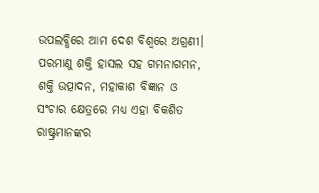ଉପଲବ୍ଧିରେ ଆମ ଦେଶ ବିଶ୍ବରେ ଅଗ୍ରଣୀ। ପରମାଣୁ ଶକ୍ତି ହାସଲ ସହ ଗମନାଗମନ, ଶକ୍ତି ଉତ୍ପାଦନ, ମହାକାଶ ବିଜ୍ଞାନ ଓ ସଂଚାର କ୍ଷେତ୍ରରେ ମଧ୍ୟ ଏହା ବିକଶିତ ରାଷ୍ଟ୍ରମାନଙ୍କର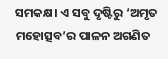ସମକକ୍ଷ। ଏ ସବୁ ଦୃଷ୍ଟିରୁ ‘ଅମୃତ ମହୋତ୍ସବ’ର ପାଳନ ଅଗଣିତ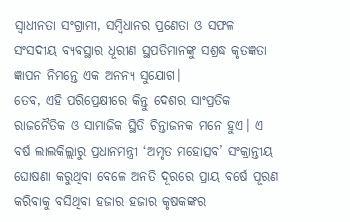ସ୍ବାଧୀନତା ସଂଗ୍ରାମୀ, ସମ୍ବିଧାନର ପ୍ରଣେତା ଓ ସଫଳ ସଂସଦୀୟ ବ୍ୟବସ୍ଥାର ଧୂରୀଣ ସ୍ଥପତିମାନଙ୍କୁ ସଶ୍ରଦ୍ଧ କୃତଜ୍ଞତା ଜ୍ଞାପନ ନିମନ୍ତେ ଏକ ଅନନ୍ୟ ସୁଯୋଗ।
ତେବ, ଏହି ପରିପ୍ରେକ୍ଷୀରେ କିନ୍ତୁ ଦେଶର ସାଂପ୍ରତିକ ରାଜନୈତିକ ଓ ସାମାଜିକ ସ୍ଥିତି ଚିନ୍ତାଜନକ ମନେ ହୁଏ। ଏ ବର୍ଷ ଲାଲକିଲ୍ଲାରୁ ପ୍ରଧାନମନ୍ତ୍ରୀ ‘ଅମୃତ ମହୋତ୍ସବ’ ସଂକ୍ରାନ୍ତୀୟ ଘୋଷଣା କରୁଥିବା ବେଳେ ଅନତି ଦୂରରେ ପ୍ରାୟ ବର୍ଷେ ପୂରଣ କରିବାକୁ ବସିଥିବା ହଜାର ହଜାର କୃଷକଙ୍କର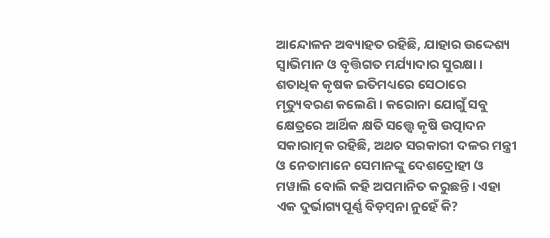ଆନ୍ଦୋଳନ ଅବ୍ୟାହତ ରହିଛି, ଯାହାର ଉଦ୍ଦେଶ୍ୟ ସ୍ବାଭିମାନ ଓ ବୃତ୍ତିଗତ ମର୍ଯ୍ୟାଦାର ସୁରକ୍ଷା। ଶତାଧିକ କୃଷକ ଇତିମଧ୍ୟରେ ସେଠାରେ ମୃତ୍ୟୁବରଣ କଲେଣି। କରୋନା ଯୋଗୁଁ ସବୁ କ୍ଷେତ୍ରରେ ଆର୍ଥିକ କ୍ଷତି ସତ୍ତ୍ବେ କୃଷି ଉତ୍ପାଦନ ସକାରାତ୍ମକ ରହିଛି, ଅଥଚ ସରକାରୀ ଦଳର ମନ୍ତ୍ରୀ ଓ ନେତାମାନେ ସେମାନଙ୍କୁ ଦେଶଦ୍ରୋହୀ ଓ ମୱାଲି ବୋଲି କହି ଅପମାନିତ କରୁଛନ୍ତି। ଏହା ଏକ ଦୁର୍ଭାଗ୍ୟପୂର୍ଣ୍ଣ ବିଡ଼ମ୍ବନା ନୁହେଁ କି?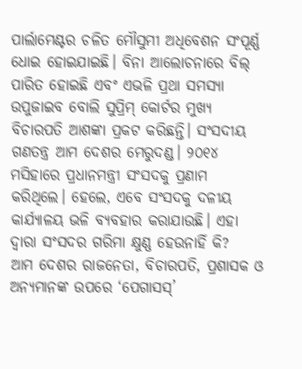ପାର୍ଲାମେଣ୍ଟର ଚଳିତ ମୌସୁମୀ ଅଧିବେଶନ ସଂପୂର୍ଣ୍ଣ ଧୋଇ ହୋଇଯାଇଛି। ବିନା ଆଲୋଚନାରେ ବିଲ୍ ପାରିତ ହୋଇଛି ଏବଂ ଏଭଳି ପ୍ରଥା ସମସ୍ୟା ଉପୁଜାଇବ ବୋଲି ସୁପ୍ରିମ୍ କୋର୍ଟର ମୁଖ୍ୟ ବିଚାରପତି ଆଶଙ୍କା ପ୍ରକଟ କରିଛନ୍ତି। ସଂସଦୀୟ ଗଣତନ୍ତ୍ର ଆମ ଦେଶର ମେରୁଦଣ୍ଡ। ୨୦୧୪ ମସିହାରେ ପ୍ରଧାନମନ୍ତ୍ରୀ ସଂସଦକୁ ପ୍ରଣାମ କରିଥିଲେ। ହେଲେ, ଏବେ ସଂସଦକୁ ଦଳୀୟ କାର୍ଯ୍ୟାଳୟ ଭଳି ବ୍ୟବହାର କରାଯାଉଛି। ଏହା ଦ୍ବାରା ସଂସଦର ଗରିମା କ୍ଷୁଣ୍ଣ ହେଉନାହିଁ କି?
ଆମ ଦେଶର ରାଜନେତା, ବିଚାରପତି, ପ୍ରଶାସକ ଓ ଅନ୍ୟମାନଙ୍କ ଉପରେ ‘ପେଗାସସ୍’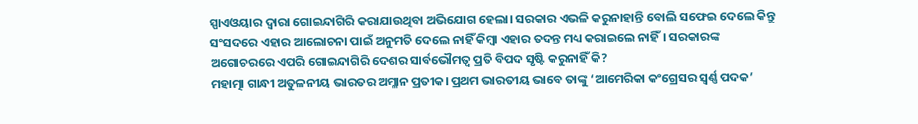ସ୍ପାଏଓୟାର ଦ୍ବାରା ଗୋଇନ୍ଦାଗିରି କରାଯାଉଥିବା ଅଭିଯୋଗ ହେଲା। ସରକାର ଏଭଳି କରୁନାହାନ୍ତି ବୋଲି ସଫେଇ ଦେଲେ କିନ୍ତୁ ସଂସଦରେ ଏହାର ଆଲୋଚନା ପାଇଁ ଅନୁମତି ଦେଲେ ନାହିଁ କିମ୍ବା ଏହାର ତଦନ୍ତ ମଧ୍ୟ କରାଇଲେ ନାହିଁ। ସରକାରଙ୍କ ଅଗୋଚରରେ ଏପରି ଗୋଇନ୍ଦାଗିରି ଦେଶର ସାର୍ବଭୌମତ୍ବ ପ୍ରତି ବିପଦ ସୃଷ୍ଟି କରୁନାହିଁ କି?
ମହାତ୍ମା ଗାନ୍ଧୀ ଅତୁଳନୀୟ ଭାରତର ଅମ୍ଳାନ ପ୍ରତୀକ। ପ୍ରଥମ ଭାରତୀୟ ଭାବେ ତାଙ୍କୁ ‘ଆମେରିକା କଂଗ୍ରେସର ସ୍ବର୍ଣ୍ଣ ପଦକ’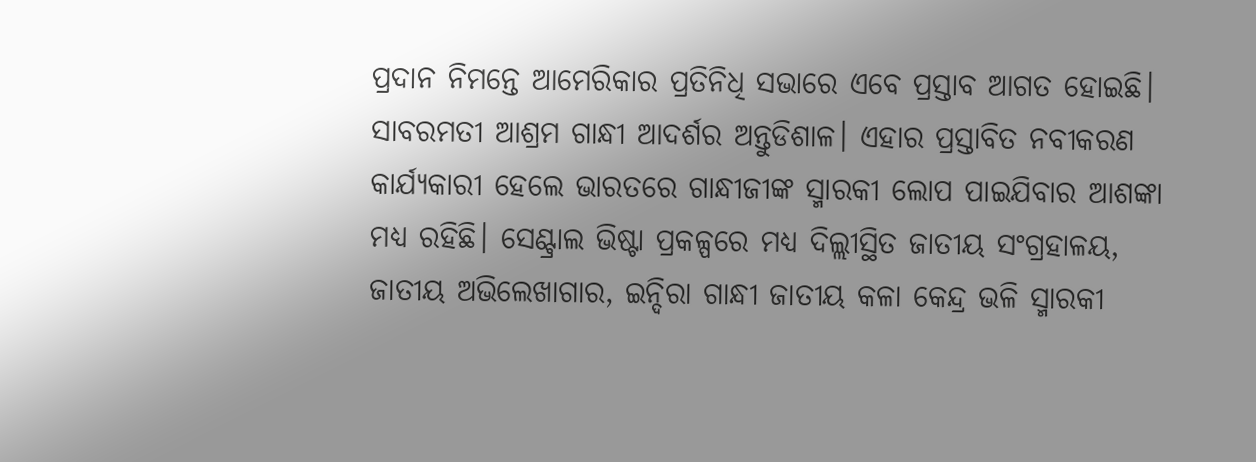ପ୍ରଦାନ ନିମନ୍ତେ ଆମେରିକାର ପ୍ରତିନିଧି ସଭାରେ ଏବେ ପ୍ରସ୍ତାବ ଆଗତ ହୋଇଛି। ସାବରମତୀ ଆଶ୍ରମ ଗାନ୍ଧୀ ଆଦର୍ଶର ଅନ୍ତୁଡିଶାଳ। ଏହାର ପ୍ରସ୍ତାବିତ ନବୀକରଣ କାର୍ଯ୍ୟକାରୀ ହେଲେ ଭାରତରେ ଗାନ୍ଧୀଜୀଙ୍କ ସ୍ମାରକୀ ଲୋପ ପାଇଯିବାର ଆଶଙ୍କା ମଧ୍ୟ ରହିଛି। ସେଣ୍ଟ୍ରାଲ ଭିଷ୍ଟା ପ୍ରକଳ୍ପରେ ମଧ୍ୟ ଦିଲ୍ଲୀସ୍ଥିତ ଜାତୀୟ ସଂଗ୍ରହାଳୟ, ଜାତୀୟ ଅଭିଲେଖାଗାର, ଇନ୍ଦିରା ଗାନ୍ଧୀ ଜାତୀୟ କଳା କେନ୍ଦ୍ର ଭଳି ସ୍ମାରକୀ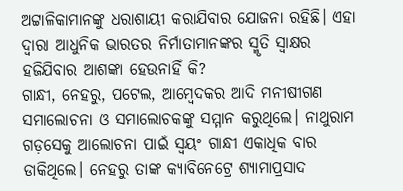ଅଟ୍ଟାଳିକାମାନଙ୍କୁ ଧରାଶାୟୀ କରାଯିବାର ଯୋଜନା ରହିଛି। ଏହା ଦ୍ବାରା ଆଧୁନିକ ଭାରତର ନିର୍ମାତାମାନଙ୍କର ସ୍ମୃତି ସ୍ବାକ୍ଷର ହଜିଯିବାର ଆଶଙ୍କା ହେଉନାହିଁ କି?
ଗାନ୍ଧୀ, ନେହରୁ, ପଟେଲ, ଆମ୍ବେଦକର ଆଦି ମନୀଷୀଗଣ ସମାଲୋଚନା ଓ ସମାଲୋଚକଙ୍କୁ ସମ୍ମାନ କରୁଥିଲେ। ନାଥୁରାମ ଗଡ଼ସେକୁ ଆଲୋଚନା ପାଇଁ ସ୍ବୟଂ ଗାନ୍ଧୀ ଏକାଧିକ ବାର ଡାକିଥିଲେ। ନେହରୁ ତାଙ୍କ କ୍ୟାବିନେଟ୍ରେ ଶ୍ୟାମାପ୍ରସାଦ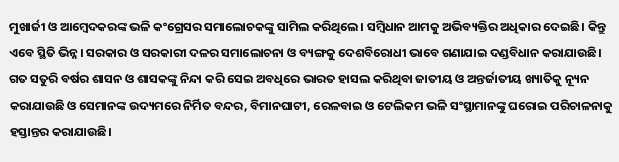ମୁଖାର୍ଜୀ ଓ ଆମ୍ବେଦକରଙ୍କ ଭଳି କଂଗ୍ରେସର ସମାଲୋଚକଙ୍କୁ ସାମିଲ କରିଥିଲେ। ସମ୍ବିଧାନ ଆମକୁ ଅଭିବ୍ୟକ୍ତିର ଅଧିକାର ଦେଇଛି। କିନ୍ତୁ ଏବେ ସ୍ଥିତି ଭିନ୍ନ। ସରକାର ଓ ସରକାରୀ ଦଳର ସମାଲୋଚନା ଓ ବ୍ୟଙ୍ଗକୁ ଦେଶବିରୋଧୀ ଭାବେ ଗଣାଯାଇ ଦଣ୍ଡବିଧାନ କରାଯାଉଛି। ଗତ ସତୁରି ବର୍ଷର ଶାସନ ଓ ଶାସକଙ୍କୁ ନିନ୍ଦା କରି ସେଇ ଅବଧିରେ ଭାରତ ହାସଲ କରିଥିବା ଜାତୀୟ ଓ ଅନ୍ତର୍ଜାତୀୟ ଖ୍ୟାତିକୁ ନ୍ୟୂନ କରାଯାଉଛି ଓ ସେମାନଙ୍କ ଉଦ୍ୟମରେ ନିର୍ମିତ ବନ୍ଦର, ବିମାନଘାଟୀ, ରେଳବାଇ ଓ ଟେଲିକମ ଭଳି ସଂସ୍ଥାମାନଙ୍କୁ ଘରୋଇ ପରିଚାଳନାକୁ ହସ୍ତାନ୍ତର କରାଯାଉଛି।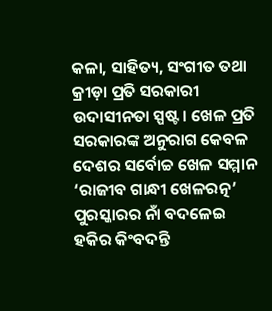କଳା, ସାହିତ୍ୟ, ସଂଗୀତ ତଥା କ୍ରୀଡ଼ା ପ୍ରତି ସରକାରୀ ଉଦାସୀନତା ସ୍ପଷ୍ଟ। ଖେଳ ପ୍ରତି ସରକାରଙ୍କ ଅନୁରାଗ କେବଳ ଦେଶର ସର୍ବୋଚ୍ଚ ଖେଳ ସମ୍ମାନ ‘ରାଜୀବ ଗାନ୍ଧୀ ଖେଳରତ୍ନ’ ପୁରସ୍କାରର ନାଁ ବଦଳେଇ ହକିର କିଂବଦନ୍ତି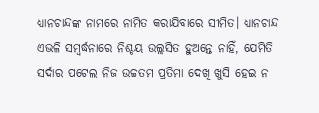ଧ୍ୟାନଚାନ୍ଦଙ୍କ ନାମରେ ନାମିତ କରାଯିବାରେ ସୀମିତ। ଧ୍ୟାନଚାନ୍ଦ ଏଭଳି ସମ୍ବର୍ଦ୍ଧନାରେ ନିଶ୍ଚୟ ଉଲ୍ଲସିତ ହୁଅନ୍ତେ ନାହିଁ, ଯେମିତି ସର୍ଦାର ପଟେଲ ନିଜ ଉଚ୍ଚତମ ପ୍ରତିମା ଦେଖି ଖୁସି ହେଇ ନ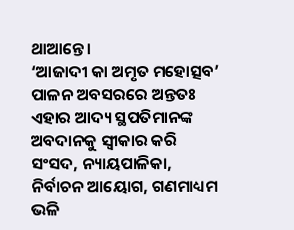ଥାଆନ୍ତେ।
‘ଆଜାଦୀ କା ଅମୃତ ମହୋତ୍ସବ’ ପାଳନ ଅବସରରେ ଅନ୍ତତଃ ଏହାର ଆଦ୍ୟ ସ୍ଥପତିମାନଙ୍କ ଅବଦାନକୁ ସ୍ବୀକାର କରି ସଂସଦ, ନ୍ୟାୟପାଳିକା, ନିର୍ବାଚନ ଆୟୋଗ, ଗଣମାଧ୍ୟମ ଭଳି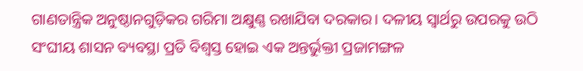ଗାଣତାନ୍ତ୍ରିକ ଅନୁଷ୍ଠାନଗୁଡ଼ିକର ଗରିମା ଅକ୍ଷୁଣ୍ଣ ରଖାଯିବା ଦରକାର। ଦଳୀୟ ସ୍ବାର୍ଥରୁ ଉପରକୁ ଉଠି ସଂଘୀୟ ଶାସନ ବ୍ୟବସ୍ଥା ପ୍ରତି ବିଶ୍ବସ୍ତ ହୋଇ ଏକ ଅନ୍ତର୍ଭୁକ୍ତୀ ପ୍ରଜାମଙ୍ଗଳ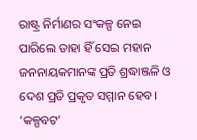ରାଷ୍ଟ୍ର ନିର୍ମାଣର ସଂକଳ୍ପ ନେଇ ପାରିଲେ ତାହା ହିଁ ସେଇ ମହାନ ଜନନାୟକମାନଙ୍କ ପ୍ରତି ଶ୍ରଦ୍ଧାଞ୍ଜଳି ଓ ଦେଶ ପ୍ରତି ପ୍ରକୃତ ସମ୍ମାନ ହେବ।
‘କଳ୍ପବଟ’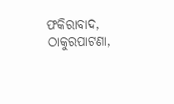ଫକିରାବାଦ, ଠାକୁରପାଟଣା,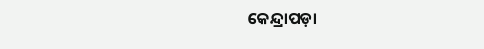କେନ୍ଦ୍ରାପଡ଼ା